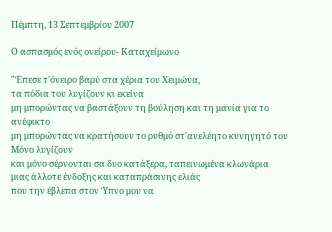Πέμπτη, 13 Σεπτεμβρίου 2007

Ο ασπασμός ενός ονείρου- Καταχείμωνο

"Έπεσε τ'όνειρο βαρύ στα χέρια του Χειμώνα,
τα πόδια του λυγίζουν κι εκείνα
μη μπορώντας να βαστάξουν τη βούληση και τη μανία για το ανέφικτο
μη μπορώντας να κρατήσουν το ρυθμό στ'ανελέητο κυνηγητό του
Μόνο λυγίζουν
και μόνο σέρνονται σα δυο κατάξερα, ταπεινωμένα κλωνάρια
μιας άλλοτε ένδοξης και καταπράσινης ελιάς
που την έβλεπα στον Ύπνο μου να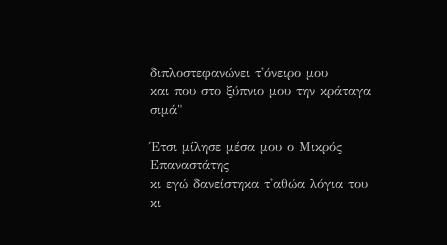διπλοστεφανώνει τ'όνειρο μου
και που στο ξύπνιο μου την κράταγα σιμά"

Έτσι μίλησε μέσα μου ο Μικρός Επαναστάτης
κι εγώ δανείστηκα τ'αθώα λόγια του
κι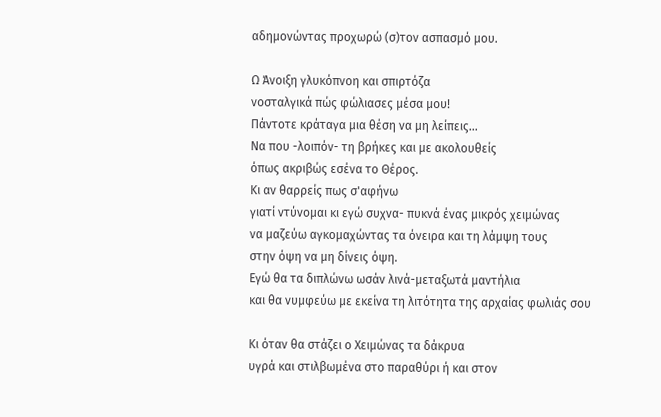αδημονώντας προχωρώ (σ)τον ασπασμό μου.

Ω Άνοιξη γλυκόπνοη και σπιρτόζα
νοσταλγικά πώς φώλιασες μέσα μου!
Πάντοτε κράταγα μια θέση να μη λείπεις...
Να που -λοιπόν- τη βρήκες και με ακολουθείς
όπως ακριβώς εσένα το Θέρος.
Κι αν θαρρείς πως σ'αφήνω
γιατί ντύνομαι κι εγώ συχνα- πυκνά ένας μικρός χειμώνας
να μαζεύω αγκομαχώντας τα όνειρα και τη λάμψη τους
στην όψη να μη δίνεις όψη.
Εγώ θα τα διπλώνω ωσάν λινά-μεταξωτά μαντήλια
και θα νυμφεύω με εκείνα τη λιτότητα της αρχαίας φωλιάς σου

Κι όταν θα στάζει ο Χειμώνας τα δάκρυα
υγρά και στιλβωμένα στο παραθύρι ή και στον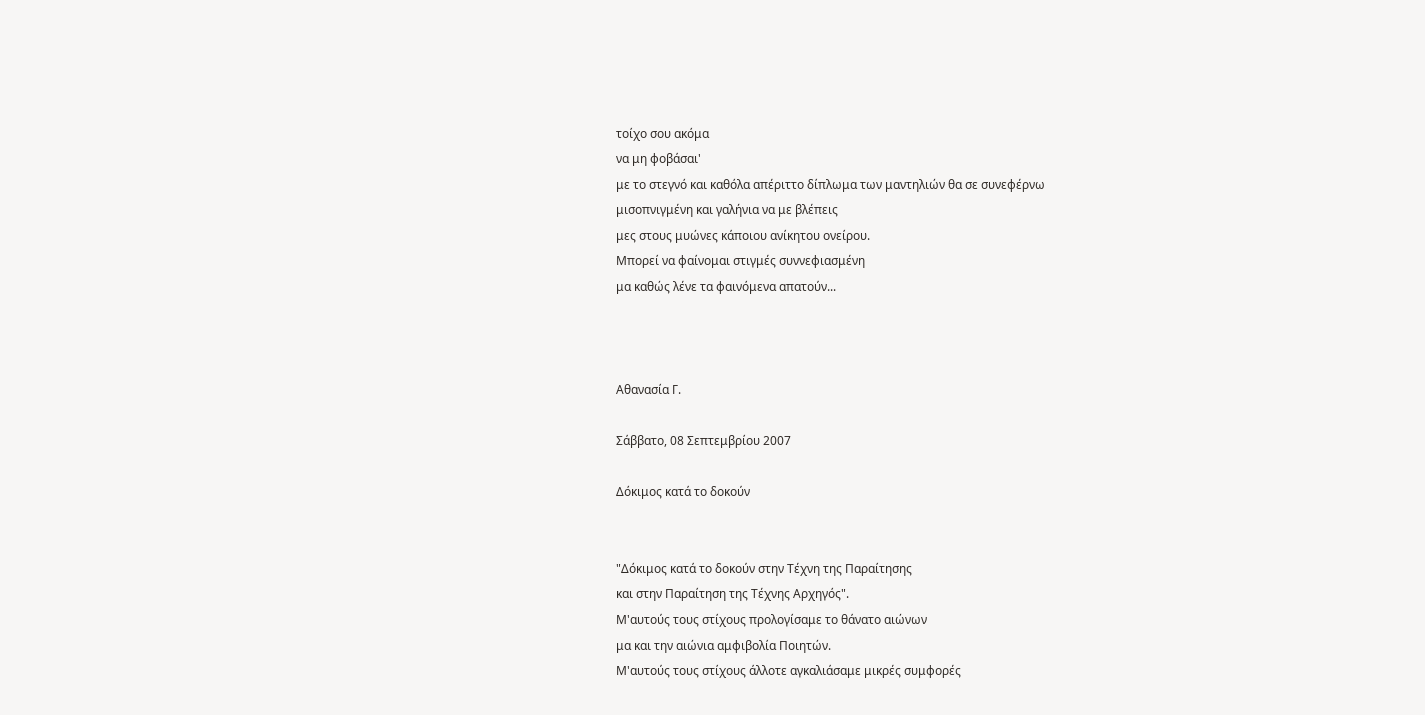τοίχο σου ακόμα
να μη φοβάσαι'
με το στεγνό και καθόλα απέριττο δίπλωμα των μαντηλιών θα σε συνεφέρνω
μισοπνιγμένη και γαλήνια να με βλέπεις
μες στους μυώνες κάποιου ανίκητου ονείρου.
Μπορεί να φαίνομαι στιγμές συννεφιασμένη
μα καθώς λένε τα φαινόμενα απατούν...



Αθανασία Γ.

Σάββατο, 08 Σεπτεμβρίου 2007

Δόκιμος κατά το δοκούν


"Δόκιμος κατά το δοκούν στην Τέχνη της Παραίτησης
και στην Παραίτηση της Τέχνης Αρχηγός".
Μ'αυτούς τους στίχους προλογίσαμε το θάνατο αιώνων
μα και την αιώνια αμφιβολία Ποιητών.
Μ'αυτούς τους στίχους άλλοτε αγκαλιάσαμε μικρές συμφορές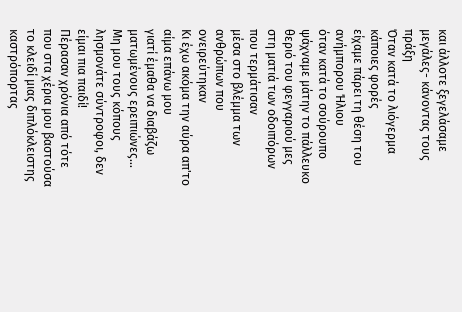και άλλοτε ξεγελάσαμε μεγάλες- κάνοντας τους πράξη
Όταν κατά το λιόγερμα κάποιες φορές
είχαμε πάρει τη θέση του ανήμπορου Ήλιου
όταν κατά το σούρουπο ψάχναμε μάτην το πάλλευκο θεριό του φεγγαριού μες στη ματιά των οδοιπόρων που τερμάτισαν
μέσα στο βλέμμα των ανθρώπων που ονειρεύτηκαν
Κι έχω ακόμα την αύρα απ'το αίμα επάνω μου
γιατί έμαθα να διαβάζω ματωμένους ερειπιώνες...
Μη μου τους κόπους λησμονάτε σύντροφοι, δεν είμαι πια παιδί!
Πέρασαν χρόνια από τότε που στα χέρια μου βαστούσα το κλειδί μιας διπλόκλειστης καστρόπορτας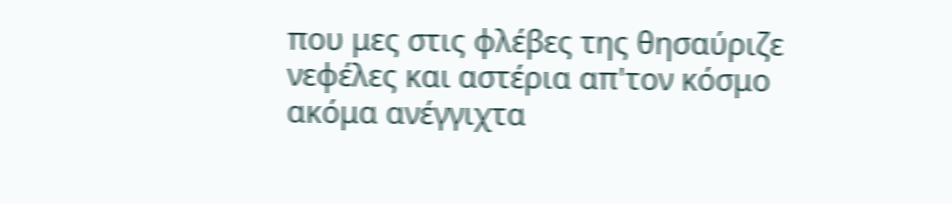που μες στις φλέβες της θησαύριζε νεφέλες και αστέρια απ'τον κόσμο ακόμα ανέγγιχτα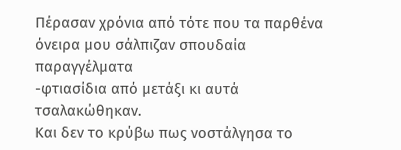Πέρασαν χρόνια από τότε που τα παρθένα όνειρα μου σάλπιζαν σπουδαία παραγγέλματα
-φτιασίδια από μετάξι κι αυτά τσαλακώθηκαν.
Και δεν το κρύβω πως νοστάλγησα το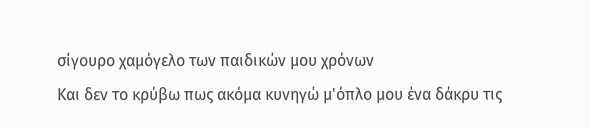σίγουρο χαμόγελο των παιδικών μου χρόνων
Και δεν το κρύβω πως ακόμα κυνηγώ μ'όπλο μου ένα δάκρυ τις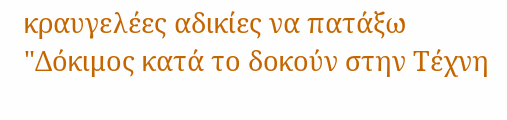κραυγελέες αδικίες να πατάξω
"Δόκιμος κατά το δοκούν στην Τέχνη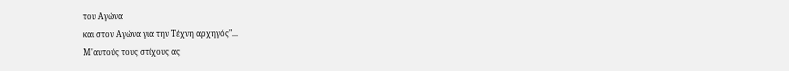του Αγώνα
και στον Αγώνα για την Τέχνη αρχηγός"...
Μ'αυτούς τους στίχους ας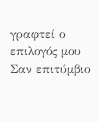γραφτεί ο επιλογός μου
Σαν επιτύμβιο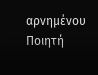αρνημένου Ποιητή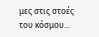μες στις στοές του κόσμου...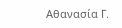Αθανασία Γ.